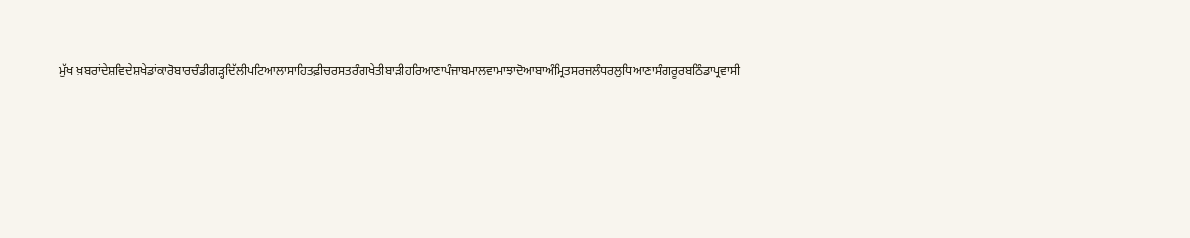ਮੁੱਖ ਖ਼ਬਰਾਂਦੇਸ਼ਵਿਦੇਸ਼ਖੇਡਾਂਕਾਰੋਬਾਰਚੰਡੀਗੜ੍ਹਦਿੱਲੀਪਟਿਆਲਾਸਾਹਿਤਫ਼ੀਚਰਸਤਰੰਗਖੇਤੀਬਾੜੀਹਰਿਆਣਾਪੰਜਾਬਮਾਲਵਾਮਾਝਾਦੋਆਬਾਅੰਮ੍ਰਿਤਸਰਜਲੰਧਰਲੁਧਿਆਣਾਸੰਗਰੂਰਬਠਿੰਡਾਪ੍ਰਵਾਸੀ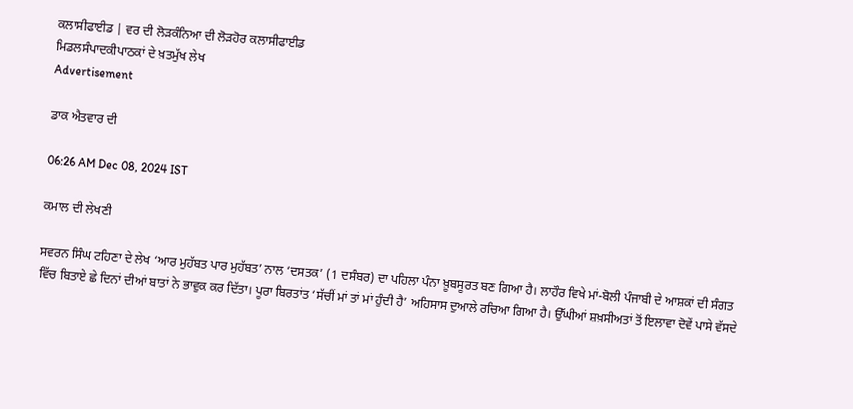ਕਲਾਸੀਫਾਈਡ | ਵਰ ਦੀ ਲੋੜਕੰਨਿਆ ਦੀ ਲੋੜਹੋਰ ਕਲਾਸੀਫਾਈਡ
ਮਿਡਲਸੰਪਾਦਕੀਪਾਠਕਾਂ ਦੇ ਖ਼ਤਮੁੱਖ ਲੇਖ
Advertisement

ਡਾਕ ਐਤਵਾਰ ਦੀ

06:26 AM Dec 08, 2024 IST

ਕਮਾਲ ਦੀ ਲੇਖਣੀ

ਸਵਰਨ ਸਿੰਘ ਟਹਿਣਾ ਦੇ ਲੇਖ ‘ਆਰ ਮੁਹੱਬਤ ਪਾਰ ਮੁਹੱਬਤ’ ਨਾਲ ‘ਦਸਤਕ’ (1 ਦਸੰਬਰ) ਦਾ ਪਹਿਲਾ ਪੰਨਾ ਖ਼ੂਬਸੂਰਤ ਬਣ ਗਿਆ ਹੈ। ਲਾਹੌਰ ਵਿਖੇ ਮਾਂ-ਬੋਲੀ ਪੰਜਾਬੀ ਦੇ ਆਸ਼ਕਾਂ ਦੀ ਸੰਗਤ ਵਿੱਚ ਬਿਤਾਏ ਛੇ ਦਿਨਾਂ ਦੀਆਂ ਬਾਤਾਂ ਨੇ ਭਾਵੁਕ ਕਰ ਦਿੱਤਾ। ਪੂਰਾ ਬਿਰਤਾਂਤ ‘ਸੱਚੀਂ ਮਾਂ ਤਾਂ ਮਾਂ ਹੁੰਦੀ ਹੈ’ ਅਹਿਸਾਸ ਦੁਆਲੇ ਰਚਿਆ ਗਿਆ ਹੈ। ਉੱਘੀਆਂ ਸ਼ਖ਼ਸੀਅਤਾਂ ਤੋਂ ਇਲਾਵਾ ਦੋਵੇਂ ਪਾਸੇ ਵੱਸਦੇ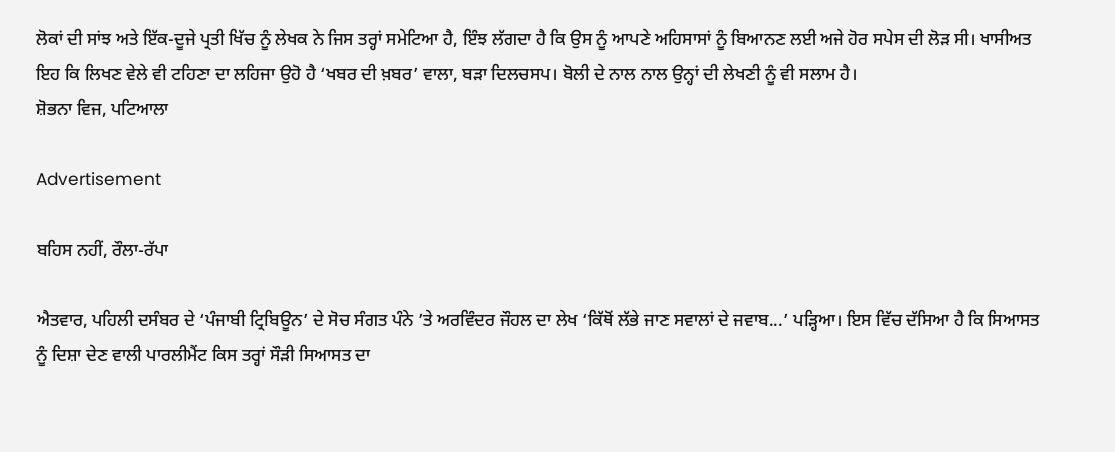ਲੋਕਾਂ ਦੀ ਸਾਂਝ ਅਤੇ ਇੱਕ-ਦੂਜੇ ਪ੍ਰਤੀ ਖਿੱਚ ਨੂੰ ਲੇਖਕ ਨੇ ਜਿਸ ਤਰ੍ਹਾਂ ਸਮੇਟਿਆ ਹੈ, ਇੰਝ ਲੱਗਦਾ ਹੈ ਕਿ ਉਸ ਨੂੰ ਆਪਣੇ ਅਹਿਸਾਸਾਂ ਨੂੰ ਬਿਆਨਣ ਲਈ ਅਜੇ ਹੋਰ ਸਪੇਸ ਦੀ ਲੋੜ ਸੀ। ਖਾਸੀਅਤ ਇਹ ਕਿ ਲਿਖਣ ਵੇਲੇ ਵੀ ਟਹਿਣਾ ਦਾ ਲਹਿਜਾ ਉਹੋ ਹੈ ‘ਖਬਰ ਦੀ ਖ਼ਬਰ’ ਵਾਲਾ, ਬੜਾ ਦਿਲਚਸਪ। ਬੋਲੀ ਦੇ ਨਾਲ ਨਾਲ ਉਨ੍ਹਾਂ ਦੀ ਲੇਖਣੀ ਨੂੰ ਵੀ ਸਲਾਮ ਹੈ।
ਸ਼ੋਭਨਾ ਵਿਜ, ਪਟਿਆਲਾ

Advertisement

ਬਹਿਸ ਨਹੀਂ, ਰੌਲਾ-ਰੱਪਾ

ਐਤਵਾਰ, ਪਹਿਲੀ ਦਸੰਬਰ ਦੇ ‘ਪੰਜਾਬੀ ਟ੍ਰਿਬਿਊਨ’ ਦੇ ਸੋਚ ਸੰਗਤ ਪੰਨੇ ’ਤੇ ਅਰਵਿੰਦਰ ਜੌਹਲ ਦਾ ਲੇਖ ‘ਕਿੱਥੋਂ ਲੱਭੇ ਜਾਣ ਸਵਾਲਾਂ ਦੇ ਜਵਾਬ...’ ਪੜ੍ਹਿਆ। ਇਸ ਵਿੱਚ ਦੱਸਿਆ ਹੈ ਕਿ ਸਿਆਸਤ ਨੂੰ ਦਿਸ਼ਾ ਦੇਣ ਵਾਲੀ ਪਾਰਲੀਮੈਂਟ ਕਿਸ ਤਰ੍ਹਾਂ ਸੌੜੀ ਸਿਆਸਤ ਦਾ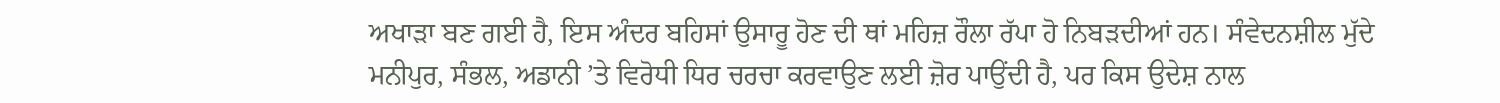ਅਖਾੜਾ ਬਣ ਗਈ ਹੈ, ਇਸ ਅੰਦਰ ਬਹਿਸਾਂ ਉਸਾਰੂ ਹੋਣ ਦੀ ਥਾਂ ਮਹਿਜ਼ ਰੌਲਾ ਰੱਪਾ ਹੋ ਨਿਬੜਦੀਆਂ ਹਨ। ਸੰਵੇਦਨਸ਼ੀਲ ਮੁੱਦੇ ਮਨੀਪੁਰ, ਸੰਭਲ, ਅਡਾਨੀ ’ਤੇ ਵਿਰੋਧੀ ਧਿਰ ਚਰਚਾ ਕਰਵਾਉਣ ਲਈ ਜ਼ੋਰ ਪਾਉਂਦੀ ਹੈ, ਪਰ ਕਿਸ ਉਦੇਸ਼ ਨਾਲ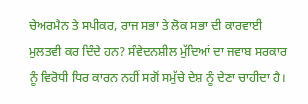ਚੇਅਰਮੈਨ ਤੇ ਸਪੀਕਰ, ਰਾਜ ਸਭਾ ਤੇ ਲੋਕ ਸਭਾ ਦੀ ਕਾਰਵਾਈ ਮੁਲਤਵੀ ਕਰ ਦਿੰਦੇ ਹਨ? ਸੰਵੇਦਨਸ਼ੀਲ ਮੁੱਦਿਆਂ ਦਾ ਜਵਾਬ ਸਰਕਾਰ ਨੂੰ ਵਿਰੋਧੀ ਧਿਰ ਕਾਰਨ ਨਹੀਂ ਸਗੋਂ ਸਮੁੱਚੇ ਦੇਸ਼ ਨੂੰ ਦੇਣਾ ਚਾਹੀਦਾ ਹੈ।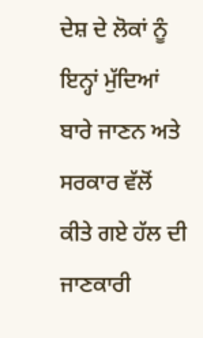ਦੇਸ਼ ਦੇ ਲੋਕਾਂ ਨੂੰ ਇਨ੍ਹਾਂ ਮੁੱਦਿਆਂ ਬਾਰੇ ਜਾਣਨ ਅਤੇ ਸਰਕਾਰ ਵੱਲੋਂ ਕੀਤੇ ਗਏ ਹੱਲ ਦੀ ਜਾਣਕਾਰੀ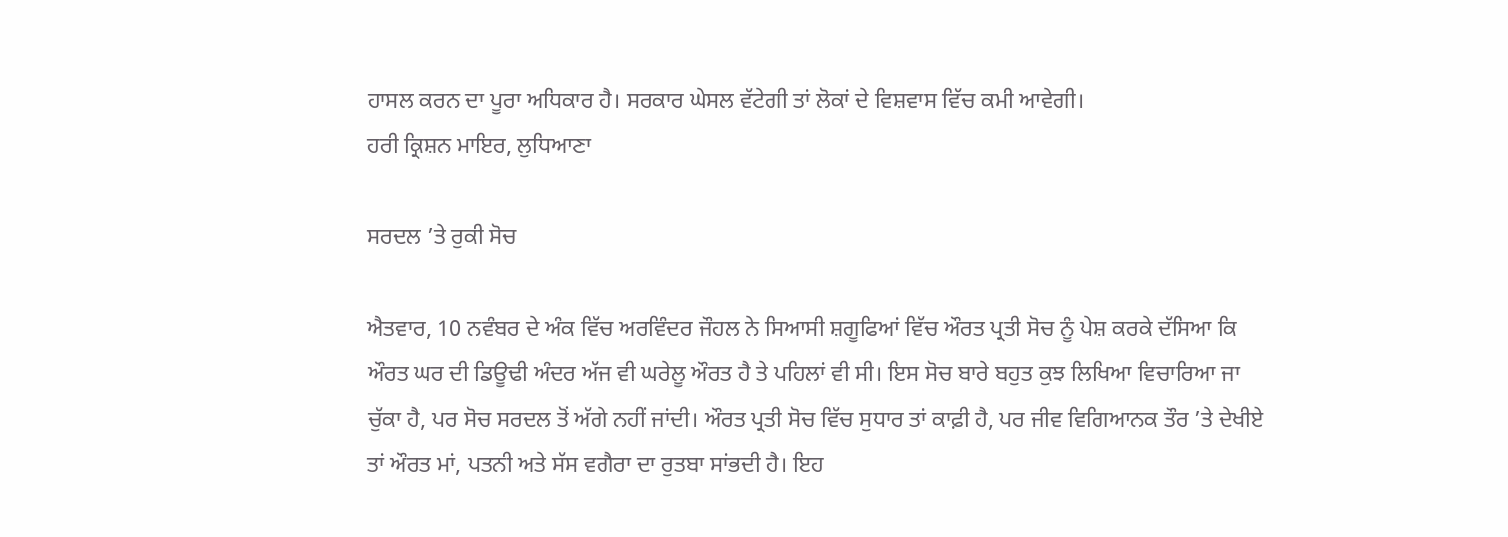ਹਾਸਲ ਕਰਨ ਦਾ ਪੂਰਾ ਅਧਿਕਾਰ ਹੈ। ਸਰਕਾਰ ਘੇਸਲ ਵੱਟੇਗੀ ਤਾਂ ਲੋਕਾਂ ਦੇ ਵਿਸ਼ਵਾਸ ਵਿੱਚ ਕਮੀ ਆਵੇਗੀ।
ਹਰੀ ਕ੍ਰਿਸ਼ਨ ਮਾਇਰ, ਲੁਧਿਆਣਾ

ਸਰਦਲ ’ਤੇ ਰੁਕੀ ਸੋਚ

ਐਤਵਾਰ, 10 ਨਵੰਬਰ ਦੇ ਅੰਕ ਵਿੱਚ ਅਰਵਿੰਦਰ ਜੌਹਲ ਨੇ ਸਿਆਸੀ ਸ਼ਗੂਫਿਆਂ ਵਿੱਚ ਔਰਤ ਪ੍ਰਤੀ ਸੋਚ ਨੂੰ ਪੇਸ਼ ਕਰਕੇ ਦੱਸਿਆ ਕਿ ਔਰਤ ਘਰ ਦੀ ਡਿਊਢੀ ਅੰਦਰ ਅੱਜ ਵੀ ਘਰੇਲੂ ਔਰਤ ਹੈ ਤੇ ਪਹਿਲਾਂ ਵੀ ਸੀ। ਇਸ ਸੋਚ ਬਾਰੇ ਬਹੁਤ ਕੁਝ ਲਿਖਿਆ ਵਿਚਾਰਿਆ ਜਾ ਚੁੱਕਾ ਹੈ, ਪਰ ਸੋਚ ਸਰਦਲ ਤੋਂ ਅੱਗੇ ਨਹੀਂ ਜਾਂਦੀ। ਔਰਤ ਪ੍ਰਤੀ ਸੋਚ ਵਿੱਚ ਸੁਧਾਰ ਤਾਂ ਕਾਫ਼ੀ ਹੈ, ਪਰ ਜੀਵ ਵਿਗਿਆਨਕ ਤੌਰ ’ਤੇ ਦੇਖੀਏ ਤਾਂ ਔਰਤ ਮਾਂ, ਪਤਨੀ ਅਤੇ ਸੱਸ ਵਗੈਰਾ ਦਾ ਰੁਤਬਾ ਸਾਂਭਦੀ ਹੈ। ਇਹ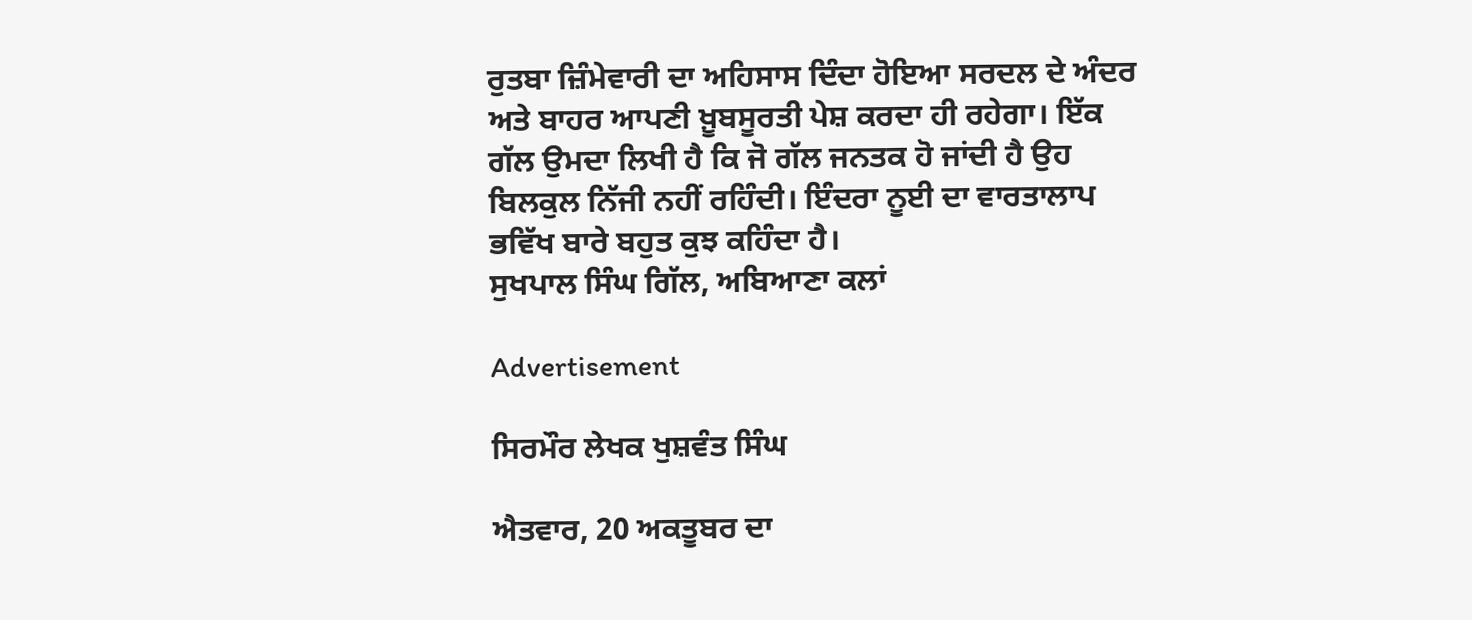ਰੁਤਬਾ ਜ਼ਿੰਮੇਵਾਰੀ ਦਾ ਅਹਿਸਾਸ ਦਿੰਦਾ ਹੋਇਆ ਸਰਦਲ ਦੇ ਅੰਦਰ ਅਤੇ ਬਾਹਰ ਆਪਣੀ ਖ਼ੂਬਸੂਰਤੀ ਪੇਸ਼ ਕਰਦਾ ਹੀ ਰਹੇਗਾ। ਇੱਕ ਗੱਲ ਉਮਦਾ ਲਿਖੀ ਹੈ ਕਿ ਜੋ ਗੱਲ ਜਨਤਕ ਹੋ ਜਾਂਦੀ ਹੈ ਉਹ ਬਿਲਕੁਲ ਨਿੱਜੀ ਨਹੀਂ ਰਹਿੰਦੀ। ਇੰਦਰਾ ਨੂਈ ਦਾ ਵਾਰਤਾਲਾਪ ਭਵਿੱਖ ਬਾਰੇ ਬਹੁਤ ਕੁਝ ਕਹਿੰਦਾ ਹੈ।
ਸੁਖਪਾਲ ਸਿੰਘ ਗਿੱਲ, ਅਬਿਆਣਾ ਕਲਾਂ

Advertisement

ਸਿਰਮੌਰ ਲੇਖਕ ਖੁਸ਼ਵੰਤ ਸਿੰਘ

ਐਤਵਾਰ, 20 ਅਕਤੂਬਰ ਦਾ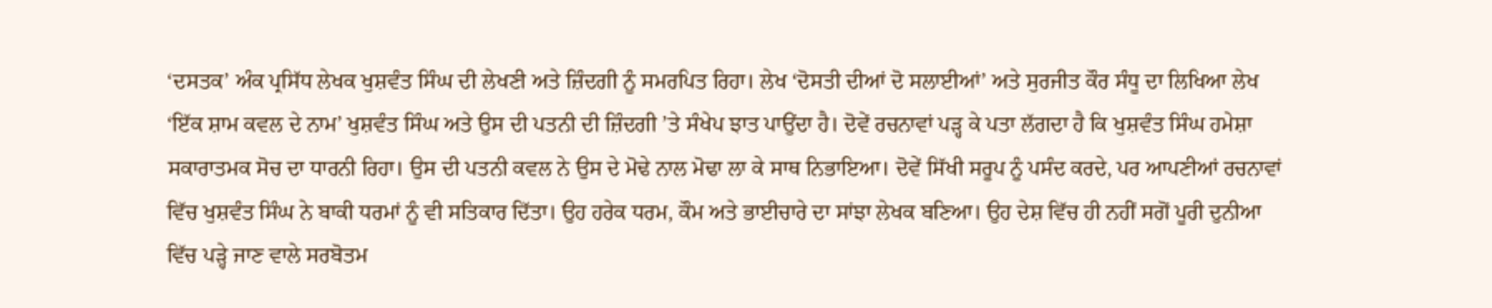‘ਦਸਤਕ’ ਅੰਕ ਪ੍ਰਸਿੱਧ ਲੇਖਕ ਖੁਸ਼ਵੰਤ ਸਿੰਘ ਦੀ ਲੇਖਣੀ ਅਤੇ ਜ਼ਿੰਦਗੀ ਨੂੰ ਸਮਰਪਿਤ ਰਿਹਾ। ਲੇਖ ‘ਦੋਸਤੀ ਦੀਆਂ ਦੋ ਸਲਾਈਆਂ’ ਅਤੇ ਸੁਰਜੀਤ ਕੌਰ ਸੰਧੂ ਦਾ ਲਿਖਿਆ ਲੇਖ ‘ਇੱਕ ਸ਼ਾਮ ਕਵਲ ਦੇ ਨਾਮ’ ਖੁਸ਼ਵੰਤ ਸਿੰਘ ਅਤੇ ਉਸ ਦੀ ਪਤਨੀ ਦੀ ਜ਼ਿੰਦਗੀ ’ਤੇ ਸੰਖੇਪ ਝਾਤ ਪਾਉਂਦਾ ਹੈ। ਦੋਵੇਂ ਰਚਨਾਵਾਂ ਪੜ੍ਹ ਕੇ ਪਤਾ ਲੱਗਦਾ ਹੈ ਕਿ ਖੁਸ਼ਵੰਤ ਸਿੰਘ ਹਮੇਸ਼ਾ ਸਕਾਰਾਤਮਕ ਸੋਚ ਦਾ ਧਾਰਨੀ ਰਿਹਾ। ਉਸ ਦੀ ਪਤਨੀ ਕਵਲ ਨੇ ਉਸ ਦੇ ਮੋਢੇ ਨਾਲ ਮੋਢਾ ਲਾ ਕੇ ਸਾਥ ਨਿਭਾਇਆ। ਦੋਵੇਂ ਸਿੱਖੀ ਸਰੂਪ ਨੂੰ ਪਸੰਦ ਕਰਦੇ, ਪਰ ਆਪਣੀਆਂ ਰਚਨਾਵਾਂ ਵਿੱਚ ਖੁਸ਼ਵੰਤ ਸਿੰਘ ਨੇ ਬਾਕੀ ਧਰਮਾਂ ਨੂੰ ਵੀ ਸਤਿਕਾਰ ਦਿੱਤਾ। ਉਹ ਹਰੇਕ ਧਰਮ, ਕੌਮ ਅਤੇ ਭਾਈਚਾਰੇ ਦਾ ਸਾਂਝਾ ਲੇਖਕ ਬਣਿਆ। ਉਹ ਦੇਸ਼ ਵਿੱਚ ਹੀ ਨਹੀਂ ਸਗੋਂ ਪੂਰੀ ਦੁਨੀਆ ਵਿੱਚ ਪੜ੍ਹੇ ਜਾਣ ਵਾਲੇ ਸਰਬੋਤਮ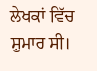ਲੇਖਕਾਂ ਵਿੱਚ ਸ਼ੁਮਾਰ ਸੀ।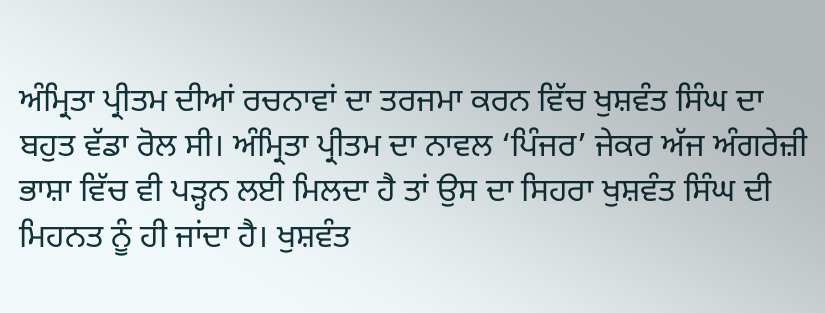ਅੰਮ੍ਰਿਤਾ ਪ੍ਰੀਤਮ ਦੀਆਂ ਰਚਨਾਵਾਂ ਦਾ ਤਰਜਮਾ ਕਰਨ ਵਿੱਚ ਖੁਸ਼ਵੰਤ ਸਿੰਘ ਦਾ ਬਹੁਤ ਵੱਡਾ ਰੋਲ ਸੀ। ਅੰਮ੍ਰਿਤਾ ਪ੍ਰੀਤਮ ਦਾ ਨਾਵਲ ‘ਪਿੰਜਰ’ ਜੇਕਰ ਅੱਜ ਅੰਗਰੇਜ਼ੀ ਭਾਸ਼ਾ ਵਿੱਚ ਵੀ ਪੜ੍ਹਨ ਲਈ ਮਿਲਦਾ ਹੈ ਤਾਂ ਉਸ ਦਾ ਸਿਹਰਾ ਖੁਸ਼ਵੰਤ ਸਿੰਘ ਦੀ ਮਿਹਨਤ ਨੂੰ ਹੀ ਜਾਂਦਾ ਹੈ। ਖੁਸ਼ਵੰਤ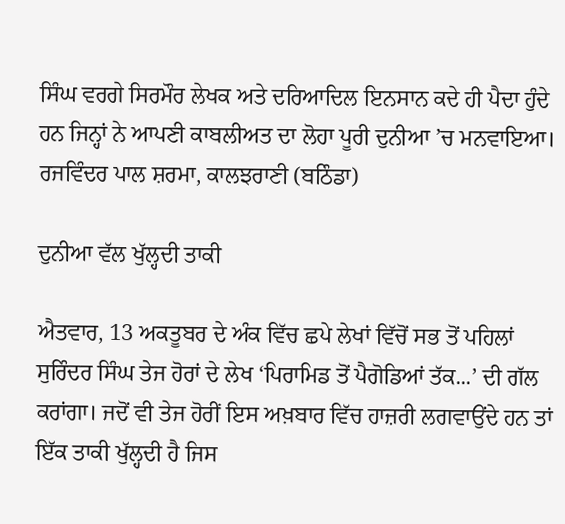ਸਿੰਘ ਵਰਗੇ ਸਿਰਮੌਰ ਲੇਖਕ ਅਤੇ ਦਰਿਆਦਿਲ ਇਨਸਾਨ ਕਦੇ ਹੀ ਪੈਦਾ ਹੁੰਦੇ ਹਨ ਜਿਨ੍ਹਾਂ ਨੇ ਆਪਣੀ ਕਾਬਲੀਅਤ ਦਾ ਲੋਹਾ ਪੂਰੀ ਦੁਨੀਆ ’ਚ ਮਨਵਾਇਆ।
ਰਜਵਿੰਦਰ ਪਾਲ ਸ਼ਰਮਾ, ਕਾਲਝਰਾਣੀ (ਬਠਿੰਡਾ)

ਦੁਨੀਆ ਵੱਲ ਖੁੱਲ੍ਹਦੀ ਤਾਕੀ

ਐਤਵਾਰ, 13 ਅਕਤੂਬਰ ਦੇ ਅੰਕ ਵਿੱਚ ਛਪੇ ਲੇਖਾਂ ਵਿੱਚੋਂ ਸਭ ਤੋਂ ਪਹਿਲਾਂ ਸੁਰਿੰਦਰ ਸਿੰਘ ਤੇਜ ਹੋਰਾਂ ਦੇ ਲੇਖ ‘ਪਿਰਾਮਿਡ ਤੋਂ ਪੈਗੋਡਿਆਂ ਤੱਕ...’ ਦੀ ਗੱਲ ਕਰਾਂਗਾ। ਜਦੋਂ ਵੀ ਤੇਜ ਹੋਰੀਂ ਇਸ ਅਖ਼ਬਾਰ ਵਿੱਚ ਹਾਜ਼ਰੀ ਲਗਵਾਉਂਦੇ ਹਨ ਤਾਂ ਇੱਕ ਤਾਕੀ ਖੁੱਲ੍ਹਦੀ ਹੈ ਜਿਸ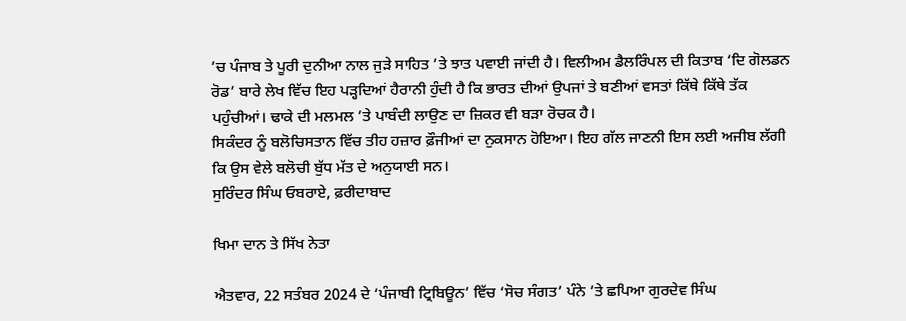’ਚ ਪੰਜਾਬ ਤੇ ਪੂਰੀ ਦੁਨੀਆ ਨਾਲ ਜੁੜੇ ਸਾਹਿਤ ’ਤੇ ਝਾਤ ਪਵਾਈ ਜਾਂਦੀ ਹੈ। ਵਿਲੀਅਮ ਡੈਲਰਿੰਪਲ ਦੀ ਕਿਤਾਬ ‘ਦਿ ਗੋਲਡਨ ਰੋਡ’ ਬਾਰੇ ਲੇਖ ਵਿੱਚ ਇਹ ਪੜ੍ਹਦਿਆਂ ਹੈਰਾਨੀ ਹੁੰਦੀ ਹੈ ਕਿ ਭਾਰਤ ਦੀਆਂ ਉਪਜਾਂ ਤੇ ਬਣੀਆਂ ਵਸਤਾਂ ਕਿੱਥੇ ਕਿੱਥੇ ਤੱਕ ਪਹੁੰਚੀਆਂ। ਢਾਕੇ ਦੀ ਮਲਮਲ ’ਤੇ ਪਾਬੰਦੀ ਲਾਉਣ ਦਾ ਜ਼ਿਕਰ ਵੀ ਬੜਾ ਰੋਚਕ ਹੈ।
ਸਿਕੰਦਰ ਨੂੰ ਬਲੋਚਿਸਤਾਨ ਵਿੱਚ ਤੀਹ ਹਜ਼ਾਰ ਫ਼ੌਜੀਆਂ ਦਾ ਨੁਕਸਾਨ ਹੋਇਆ। ਇਹ ਗੱਲ ਜਾਣਨੀ ਇਸ ਲਈ ਅਜੀਬ ਲੱਗੀ ਕਿ ਉਸ ਵੇਲੇ ਬਲੋਚੀ ਬੁੱਧ ਮੱਤ ਦੇ ਅਨੁਯਾਈ ਸਨ।
ਸੁਰਿੰਦਰ ਸਿੰਘ ਓਬਰਾਏ, ਫ਼ਰੀਦਾਬਾਦ

ਖਿਮਾ ਦਾਨ ਤੇ ਸਿੱਖ ਨੇਤਾ

ਐਤਵਾਰ, 22 ਸਤੰਬਰ 2024 ਦੇ ‘ਪੰਜਾਬੀ ਟ੍ਰਿਬਿਊਨ’ ਵਿੱਚ ‘ਸੋਚ ਸੰਗਤ’ ਪੰਨੇ ’ਤੇ ਛਪਿਆ ਗੁਰਦੇਵ ਸਿੰਘ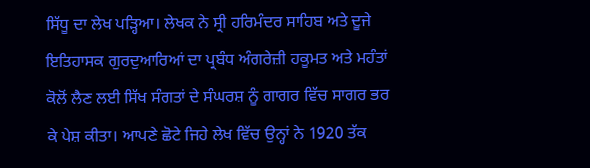ਸਿੱਧੂ ਦਾ ਲੇਖ ਪੜ੍ਹਿਆ। ਲੇਖਕ ਨੇ ਸ੍ਰੀ ਹਰਿਮੰਦਰ ਸਾਹਿਬ ਅਤੇ ਦੂਜੇ ਇਤਿਹਾਸਕ ਗੁਰਦੁਆਰਿਆਂ ਦਾ ਪ੍ਰਬੰਧ ਅੰਗਰੇਜ਼ੀ ਹਕੂਮਤ ਅਤੇ ਮਹੰਤਾਂ ਕੋਲੋਂ ਲੈਣ ਲਈ ਸਿੱਖ ਸੰਗਤਾਂ ਦੇ ਸੰਘਰਸ਼ ਨੂੰ ਗਾਗਰ ਵਿੱਚ ਸਾਗਰ ਭਰ ਕੇ ਪੇਸ਼ ਕੀਤਾ। ਆਪਣੇ ਛੋਟੇ ਜਿਹੇ ਲੇਖ ਵਿੱਚ ਉਨ੍ਹਾਂ ਨੇ 1920 ਤੱਕ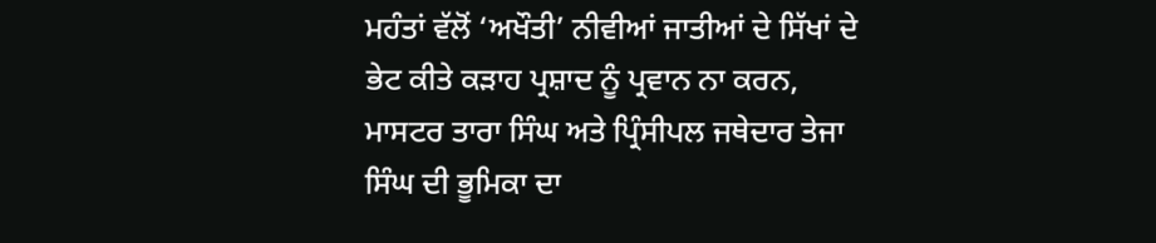ਮਹੰਤਾਂ ਵੱਲੋਂ ‘ਅਖੌਤੀ’ ਨੀਵੀਆਂ ਜਾਤੀਆਂ ਦੇ ਸਿੱਖਾਂ ਦੇ ਭੇਟ ਕੀਤੇ ਕੜਾਹ ਪ੍ਰਸ਼ਾਦ ਨੂੰ ਪ੍ਰਵਾਨ ਨਾ ਕਰਨ, ਮਾਸਟਰ ਤਾਰਾ ਸਿੰਘ ਅਤੇ ਪ੍ਰਿੰਸੀਪਲ ਜਥੇਦਾਰ ਤੇਜਾ ਸਿੰਘ ਦੀ ਭੂਮਿਕਾ ਦਾ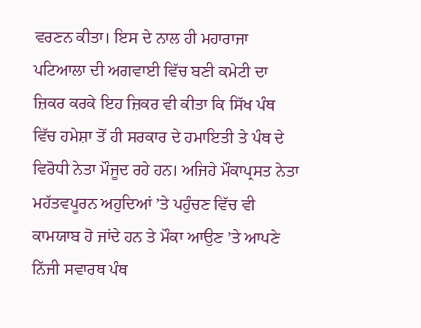ਵਰਣਨ ਕੀਤਾ। ਇਸ ਦੇ ਨਾਲ ਹੀ ਮਹਾਰਾਜਾ ਪਟਿਆਲਾ ਦੀ ਅਗਵਾਈ ਵਿੱਚ ਬਣੀ ਕਮੇਟੀ ਦਾ ਜ਼ਿਕਰ ਕਰਕੇ ਇਹ ਜ਼ਿਕਰ ਵੀ ਕੀਤਾ ਕਿ ਸਿੱਖ ਪੰਥ ਵਿੱਚ ਹਮੇਸ਼ਾ ਤੋਂ ਹੀ ਸਰਕਾਰ ਦੇ ਹਮਾਇਤੀ ਤੇ ਪੰਥ ਦੇ ਵਿਰੋਧੀ ਨੇਤਾ ਮੌਜੂਦ ਰਹੇ ਹਨ। ਅਜਿਹੇ ਮੌਕਾਪ੍ਰਸਤ ਨੇਤਾ ਮਹੱਤਵਪੂਰਨ ਅਹੁਦਿਆਂ ’ਤੇ ਪਹੁੰਚਣ ਵਿੱਚ ਵੀ ਕਾਮਯਾਬ ਹੋ ਜਾਂਦੇ ਹਨ ਤੇ ਮੌਕਾ ਆਉਣ ’ਤੇ ਆਪਣੇ ਨਿੱਜੀ ਸਵਾਰਥ ਪੰਥ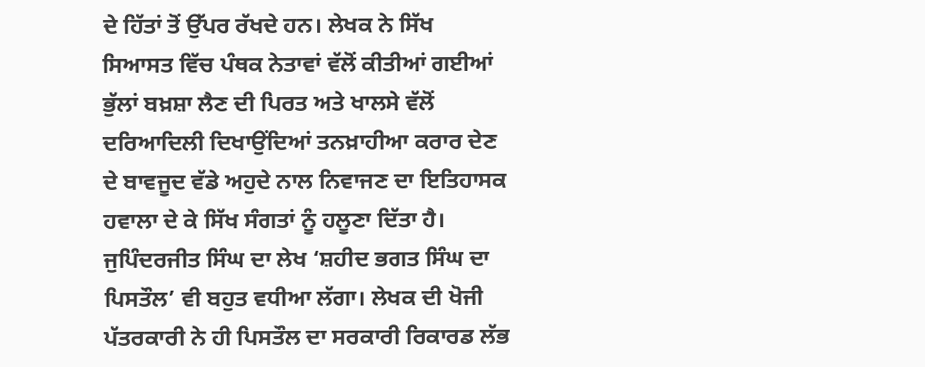ਦੇ ਹਿੱਤਾਂ ਤੋਂ ਉੱਪਰ ਰੱਖਦੇ ਹਨ। ਲੇਖਕ ਨੇ ਸਿੱਖ ਸਿਆਸਤ ਵਿੱਚ ਪੰਥਕ ਨੇਤਾਵਾਂ ਵੱਲੋਂ ਕੀਤੀਆਂ ਗਈਆਂ ਭੁੱਲਾਂ ਬਖ਼ਸ਼ਾ ਲੈਣ ਦੀ ਪਿਰਤ ਅਤੇ ਖਾਲਸੇ ਵੱਲੋਂ ਦਰਿਆਦਿਲੀ ਦਿਖਾਉਂਦਿਆਂ ਤਨਖ਼ਾਹੀਆ ਕਰਾਰ ਦੇਣ ਦੇ ਬਾਵਜੂਦ ਵੱਡੇ ਅਹੁਦੇ ਨਾਲ ਨਿਵਾਜਣ ਦਾ ਇਤਿਹਾਸਕ ਹਵਾਲਾ ਦੇ ਕੇ ਸਿੱਖ ਸੰਗਤਾਂ ਨੂੰ ਹਲੂਣਾ ਦਿੱਤਾ ਹੈ।
ਜੁਪਿੰਦਰਜੀਤ ਸਿੰਘ ਦਾ ਲੇਖ ‘ਸ਼ਹੀਦ ਭਗਤ ਸਿੰਘ ਦਾ ਪਿਸਤੌਲ’ ਵੀ ਬਹੁਤ ਵਧੀਆ ਲੱਗਾ। ਲੇਖਕ ਦੀ ਖੋਜੀ ਪੱਤਰਕਾਰੀ ਨੇ ਹੀ ਪਿਸਤੌਲ ਦਾ ਸਰਕਾਰੀ ਰਿਕਾਰਡ ਲੱਭ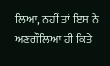ਲਿਆ, ਨਹੀਂ ਤਾਂ ਇਸ ਨੇ ਅਣਗੌਲਿਆ ਹੀ ਕਿਤੇ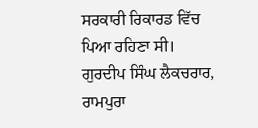ਸਰਕਾਰੀ ਰਿਕਾਰਡ ਵਿੱਚ ਪਿਆ ਰਹਿਣਾ ਸੀ।
ਗੁਰਦੀਪ ਸਿੰਘ ਲੈਕਚਰਾਰ, ਰਾਮਪੁਰਾ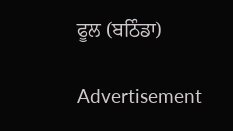ਫੂਲ (ਬਠਿੰਡਾ)

Advertisement